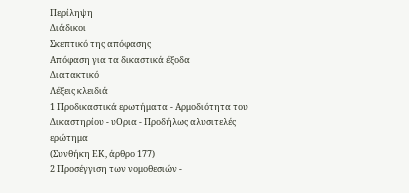Περίληψη
Διάδικοι
Σκεπτικό της απόφασης
Απόφαση για τα δικαστικά έξοδα
Διατακτικό
Λέξεις κλειδιά
1 Προδικαστικά ερωτήματα - Αρμοδιότητα του Δικαστηρίου - υΟρια - Προδήλως αλυσιτελές ερώτημα
(Συνθήκη ΕΚ, άρθρο 177)
2 Προσέγγιση των νομοθεσιών -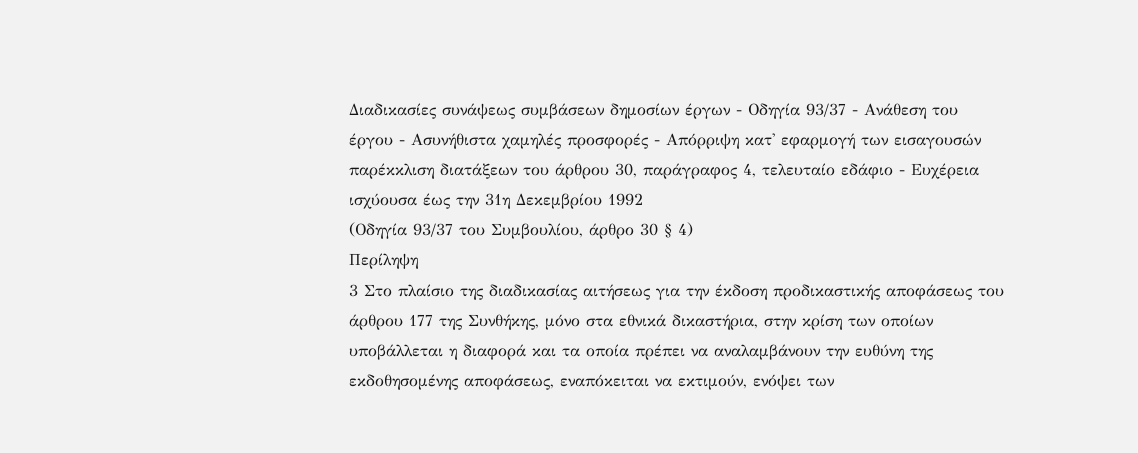Διαδικασίες συνάψεως συμβάσεων δημοσίων έργων - Οδηγία 93/37 - Ανάθεση του έργου - Ασυνήθιστα χαμηλές προσφορές - Απόρριψη κατ' εφαρμογή των εισαγουσών παρέκκλιση διατάξεων του άρθρου 30, παράγραφος 4, τελευταίο εδάφιο - Ευχέρεια ισχύουσα έως την 31η Δεκεμβρίου 1992
(Οδηγία 93/37 του Συμβουλίου, άρθρο 30 § 4)
Περίληψη
3 Στο πλαίσιο της διαδικασίας αιτήσεως για την έκδοση προδικαστικής αποφάσεως του άρθρου 177 της Συνθήκης, μόνο στα εθνικά δικαστήρια, στην κρίση των οποίων υποβάλλεται η διαφορά και τα οποία πρέπει να αναλαμβάνουν την ευθύνη της εκδοθησομένης αποφάσεως, εναπόκειται να εκτιμούν, ενόψει των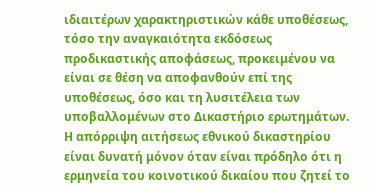ιδιαιτέρων χαρακτηριστικών κάθε υποθέσεως, τόσο την αναγκαιότητα εκδόσεως προδικαστικής αποφάσεως, προκειμένου να είναι σε θέση να αποφανθούν επί της υποθέσεως, όσο και τη λυσιτέλεια των υποβαλλομένων στο Δικαστήριο ερωτημάτων. Η απόρριψη αιτήσεως εθνικού δικαστηρίου είναι δυνατή μόνον όταν είναι πρόδηλο ότι η ερμηνεία του κοινοτικού δικαίου που ζητεί το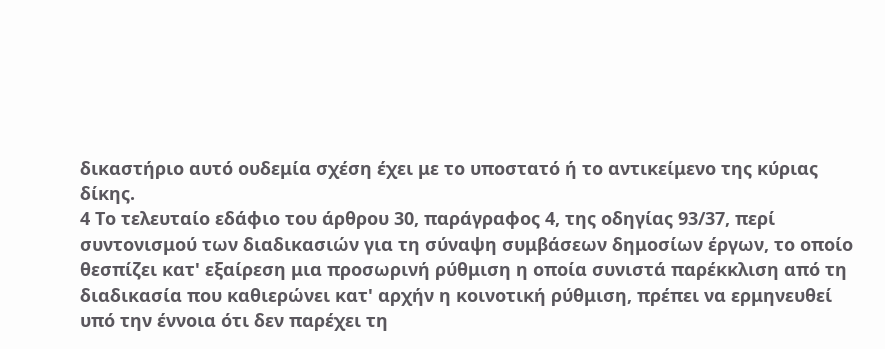δικαστήριο αυτό ουδεμία σχέση έχει με το υποστατό ή το αντικείμενο της κύριας δίκης.
4 Το τελευταίο εδάφιο του άρθρου 30, παράγραφος 4, της οδηγίας 93/37, περί συντονισμού των διαδικασιών για τη σύναψη συμβάσεων δημοσίων έργων, το οποίο θεσπίζει κατ' εξαίρεση μια προσωρινή ρύθμιση η οποία συνιστά παρέκκλιση από τη διαδικασία που καθιερώνει κατ' αρχήν η κοινοτική ρύθμιση, πρέπει να ερμηνευθεί υπό την έννοια ότι δεν παρέχει τη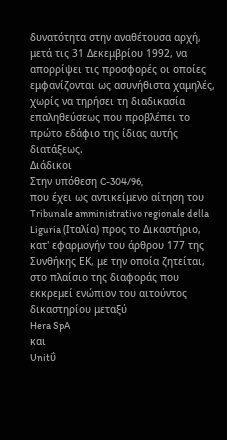δυνατότητα στην αναθέτουσα αρχή, μετά τις 31 Δεκεμβρίου 1992, να απορρίψει τις προσφορές οι οποίες εμφανίζονται ως ασυνήθιστα χαμηλές, χωρίς να τηρήσει τη διαδικασία επαληθεύσεως που προβλέπει το πρώτο εδάφιο της ίδιας αυτής διατάξεως.
Διάδικοι
Στην υπόθεση C-304/96,
που έχει ως αντικείμενο αίτηση του Tribunale amministrativo regionale della Liguria (Ιταλία) προς το Δικαστήριο, κατ' εφαρμογήν του άρθρου 177 της Συνθήκης ΕΚ, με την οποία ζητείται, στο πλαίσιο της διαφοράς που εκκρεμεί ενώπιον του αιτούντος δικαστηρίου μεταξύ
Hera SpA
και
Unitΰ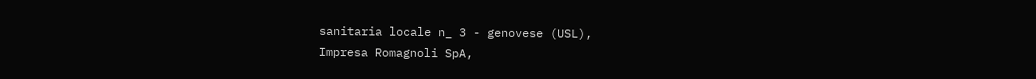sanitaria locale n_ 3 - genovese (USL),
Impresa Romagnoli SpA,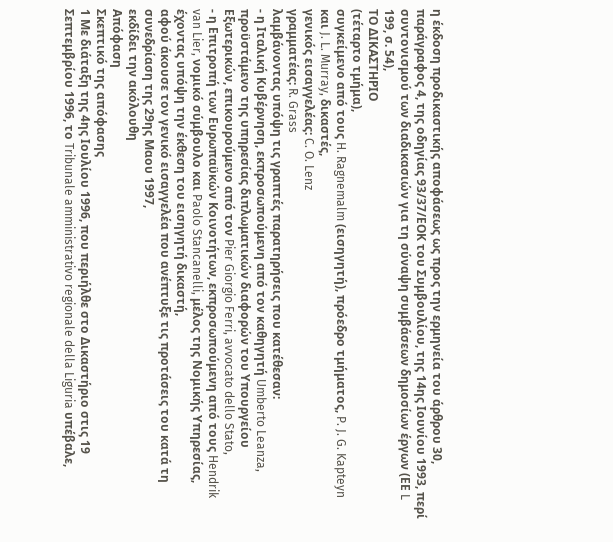η έκδοση προδικαστικής αποφάσεως ως προς την ερμηνεία του άρθρου 30, παράγραφος 4, της οδηγίας 93/37/ΕΟΚ του Συμβουλίου, της 14ης Ιουνίου 1993, περί συντονισμού των διαδικασιών για τη σύναψη συμβάσεων δημοσίων έργων (ΕΕ L 199, σ. 54),
ΤΟ ΔΙΚΑΣΤΗΡΙΟ
(τέταρτο τμήμα),
συγκείμενο από τους H. Ragnemalm (εισηγητή), πρόεδρο τμήματος, P. J. G. Kapteyn και J. L. Murray, δικαστές,
γενικός εισαγγελέας: C. O. Lenz
γραμματέας: R. Grass
λαμβάνοντας υπόψη τις γραπτές παρατηρήσεις που κατέθεσαν:
- η Ιταλική Κυβέρνηση, εκπροσωπούμενη από τον καθηγητή Umberto Leanza, προϋστάμενο της υπηρεσίας διπλωματικών διαφορών του Υπουργείου Εξωτερικών, επικουρούμενο από τον Pier Giorgio Ferri, avvocato dello Stato,
- η Επιτροπή των Ευρωπαϋκών Κοινοτήτων, εκπροσωπούμενη από τους Hendrik van Lier, νομικό σύμβουλο και Paolo Stancanelli, μέλος της Νομικής Υπηρεσίας,
έχοντας υπόψη την έκθεση τoυ εισηγητή δικαστή,
αφού άκουσε τον γενικό εισαγγελέα που ανέπτυξε τις προτάσεις του κατά τη συνεδρίαση της 29ης Μαου 1997,
εκδίδει την ακόλουθη
Απόφαση
Σκεπτικό της απόφασης
1 Με διάταξη της 4ης Ιουλίου 1996, που περιήλθε στο Δικαστήριο στις 19 Σεπτεμβρίου 1996, το Tribunale amministrativo regionale della Liguria υπέβαλε,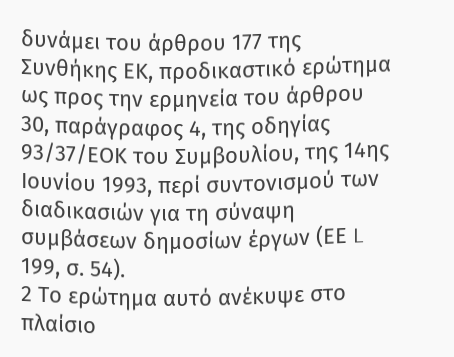δυνάμει του άρθρου 177 της Συνθήκης ΕΚ, προδικαστικό ερώτημα ως προς την ερμηνεία του άρθρου 30, παράγραφος 4, της οδηγίας 93/37/ΕΟΚ του Συμβουλίου, της 14ης Ιουνίου 1993, περί συντονισμού των διαδικασιών για τη σύναψη συμβάσεων δημοσίων έργων (ΕΕ L 199, σ. 54).
2 Το ερώτημα αυτό ανέκυψε στο πλαίσιο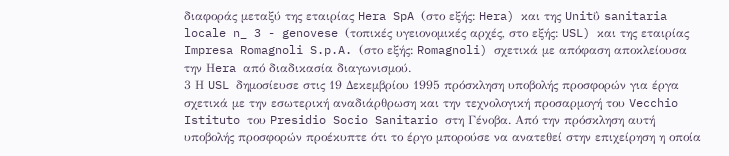διαφοράς μεταξύ της εταιρίας Hera SpA (στο εξής: Hera) και της Unitΰ sanitaria locale n_ 3 - genovese (τοπικές υγειονομικές αρχές, στο εξής: USL) και της εταιρίας Impresa Romagnoli S.p.A. (στο εξής: Romagnoli) σχετικά με απόφαση αποκλείουσα την Ηera από διαδικασία διαγωνισμού.
3 Η USL δημοσίευσε στις 19 Δεκεμβρίου 1995 πρόσκληση υποβολής προσφορών για έργα σχετικά με την εσωτερική αναδιάρθρωση και την τεχνολογική προσαρμογή του Vecchio Istituto του Presidio Socio Sanitario στη Γένοβα. Από την πρόσκληση αυτή υποβολής προσφορών προέκυπτε ότι το έργο μπορούσε να ανατεθεί στην επιχείρηση η οποία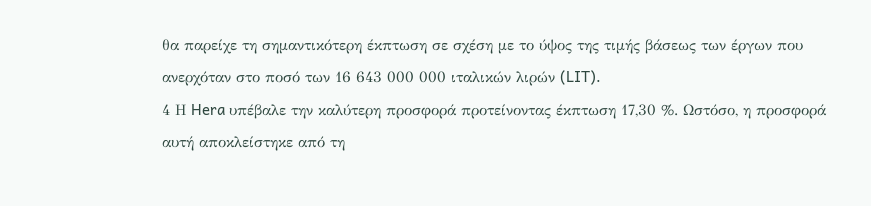θα παρείχε τη σημαντικότερη έκπτωση σε σχέση με το ύψος της τιμής βάσεως των έργων που ανερχόταν στο ποσό των 16 643 000 000 ιταλικών λιρών (LIT).
4 Η Hera υπέβαλε την καλύτερη προσφορά προτείνοντας έκπτωση 17,30 %. Ωστόσο, η προσφορά αυτή αποκλείστηκε από τη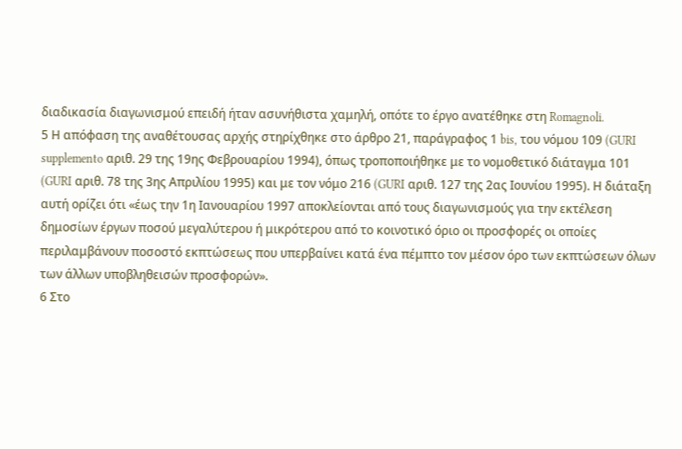διαδικασία διαγωνισμού επειδή ήταν ασυνήθιστα χαμηλή, οπότε το έργο ανατέθηκε στη Romagnoli.
5 Η απόφαση της αναθέτουσας αρχής στηρίχθηκε στο άρθρο 21, παράγραφος 1 bis, του νόμου 109 (GURI supplemento αριθ. 29 της 19ης Φεβρουαρίου 1994), όπως τροποποιήθηκε με το νομοθετικό διάταγμα 101 (GURI αριθ. 78 της 3ης Απριλίου 1995) και με τον νόμο 216 (GURI αριθ. 127 της 2ας Ιουνίου 1995). Η διάταξη αυτή ορίζει ότι «έως την 1η Ιανουαρίου 1997 αποκλείονται από τους διαγωνισμούς για την εκτέλεση δημοσίων έργων ποσού μεγαλύτερου ή μικρότερου από το κοινοτικό όριο οι προσφορές οι οποίες περιλαμβάνουν ποσοστό εκπτώσεως που υπερβαίνει κατά ένα πέμπτο τον μέσον όρο των εκπτώσεων όλων των άλλων υποβληθεισών προσφορών».
6 Στο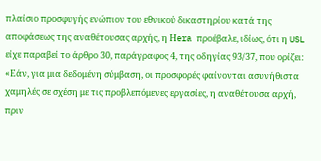πλαίσιο προσφυγής ενώπιον του εθνικού δικαστηρίου κατά της αποφάσεως της αναθέτουσας αρχής, η Ηera προέβαλε, ιδίως, ότι η USL είχε παραβεί το άρθρο 30, παράγραφος 4, της οδηγίας 93/37, που ορίζει:
«Εάν, για μια δεδομένη σύμβαση, οι προσφορές φαίνονται ασυνήθιστα χαμηλές σε σχέση με τις προβλεπόμενες εργασίες, η αναθέτουσα αρχή, πριν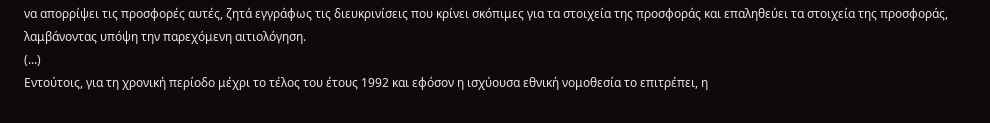να απορρίψει τις προσφορές αυτές, ζητά εγγράφως τις διευκρινίσεις που κρίνει σκόπιμες για τα στοιχεία της προσφοράς και επαληθεύει τα στοιχεία της προσφοράς, λαμβάνοντας υπόψη την παρεχόμενη αιτιολόγηση.
(...)
Εντούτοις, για τη χρονική περίοδο μέχρι το τέλος του έτους 1992 και εφόσον η ισχύουσα εθνική νομοθεσία το επιτρέπει, η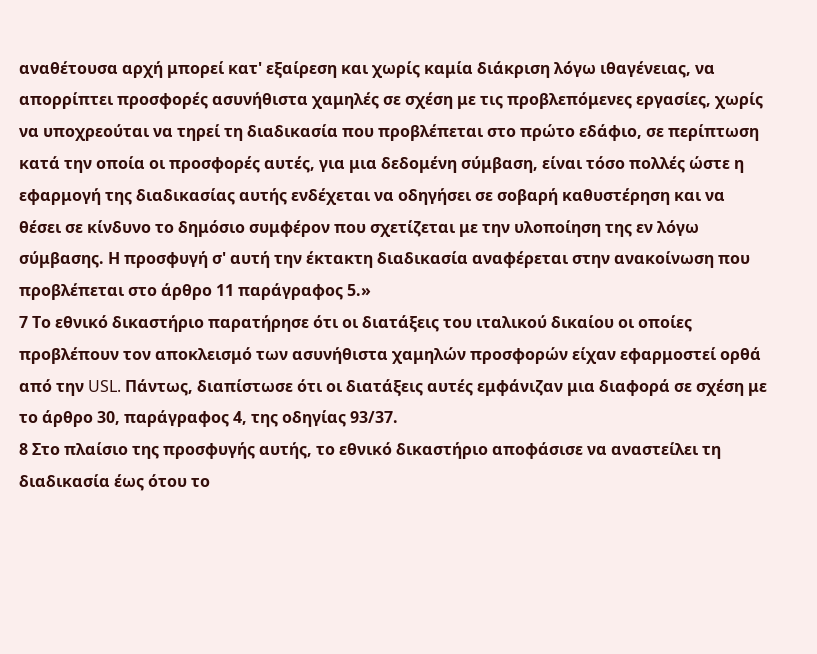αναθέτουσα αρχή μπορεί κατ' εξαίρεση και χωρίς καμία διάκριση λόγω ιθαγένειας, να απορρίπτει προσφορές ασυνήθιστα χαμηλές σε σχέση με τις προβλεπόμενες εργασίες, χωρίς να υποχρεούται να τηρεί τη διαδικασία που προβλέπεται στο πρώτο εδάφιο, σε περίπτωση κατά την οποία οι προσφορές αυτές, για μια δεδομένη σύμβαση, είναι τόσο πολλές ώστε η εφαρμογή της διαδικασίας αυτής ενδέχεται να οδηγήσει σε σοβαρή καθυστέρηση και να θέσει σε κίνδυνο το δημόσιο συμφέρον που σχετίζεται με την υλοποίηση της εν λόγω σύμβασης. Η προσφυγή σ' αυτή την έκτακτη διαδικασία αναφέρεται στην ανακοίνωση που προβλέπεται στο άρθρο 11 παράγραφος 5.»
7 Το εθνικό δικαστήριο παρατήρησε ότι οι διατάξεις του ιταλικού δικαίου οι οποίες προβλέπουν τον αποκλεισμό των ασυνήθιστα χαμηλών προσφορών είχαν εφαρμοστεί ορθά από την USL. Πάντως, διαπίστωσε ότι οι διατάξεις αυτές εμφάνιζαν μια διαφορά σε σχέση με το άρθρο 30, παράγραφος 4, της οδηγίας 93/37.
8 Στο πλαίσιο της προσφυγής αυτής, το εθνικό δικαστήριο αποφάσισε να αναστείλει τη διαδικασία έως ότου το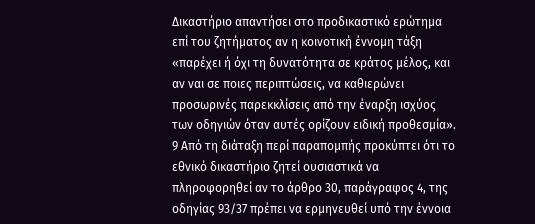Δικαστήριο απαντήσει στο προδικαστικό ερώτημα επί του ζητήματος αν η κοινοτική έννομη τάξη «παρέχει ή όχι τη δυνατότητα σε κράτος μέλος, και αν ναι σε ποιες περιπτώσεις, να καθιερώνει προσωρινές παρεκκλίσεις από την έναρξη ισχύος των οδηγιών όταν αυτές ορίζουν ειδική προθεσμία».
9 Από τη διάταξη περί παραπομπής προκύπτει ότι το εθνικό δικαστήριο ζητεί ουσιαστικά να πληροφορηθεί αν το άρθρο 30, παράγραφος 4, της οδηγίας 93/37 πρέπει να ερμηνευθεί υπό την έννοια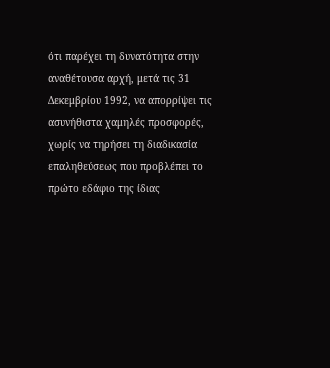ότι παρέχει τη δυνατότητα στην αναθέτουσα αρχή, μετά τις 31 Δεκεμβρίου 1992, να απορρίψει τις ασυνήθιστα χαμηλές προσφορές, χωρίς να τηρήσει τη διαδικασία επαληθεύσεως που προβλέπει το πρώτο εδάφιο της ίδιας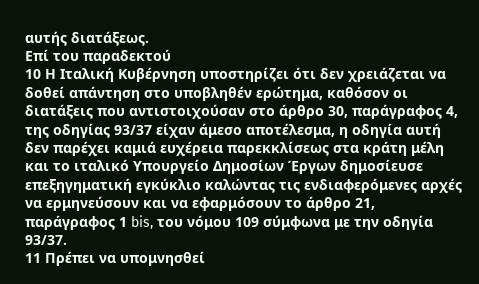αυτής διατάξεως.
Επί του παραδεκτού
10 Η Ιταλική Κυβέρνηση υποστηρίζει ότι δεν χρειάζεται να δοθεί απάντηση στο υποβληθέν ερώτημα, καθόσον οι διατάξεις που αντιστοιχούσαν στο άρθρο 30, παράγραφος 4, της οδηγίας 93/37 είχαν άμεσο αποτέλεσμα, η οδηγία αυτή δεν παρέχει καμιά ευχέρεια παρεκκλίσεως στα κράτη μέλη και το ιταλικό Υπουργείο Δημοσίων Έργων δημοσίευσε επεξηγηματική εγκύκλιο καλώντας τις ενδιαφερόμενες αρχές να ερμηνεύσουν και να εφαρμόσουν το άρθρο 21, παράγραφος 1 bis, του νόμου 109 σύμφωνα με την οδηγία 93/37.
11 Πρέπει να υπομνησθεί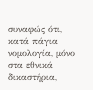συναφώς ότι, κατά πάγια νομολογία, μόνο στα εθνικά δικαστήρια,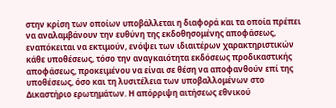στην κρίση των οποίων υποβάλλεται η διαφορά και τα οποία πρέπει να αναλαμβάνουν την ευθύνη της εκδοθησομένης αποφάσεως, εναπόκειται να εκτιμούν, ενόψει των ιδιαιτέρων χαρακτηριστικών κάθε υποθέσεως, τόσο την αναγκαιότητα εκδόσεως προδικαστικής αποφάσεως, προκειμένου να είναι σε θέση να αποφανθούν επί της υποθέσεως, όσο και τη λυσιτέλεια των υποβαλλομένων στο Δικαστήριο ερωτημάτων. Η απόρριψη αιτήσεως εθνικού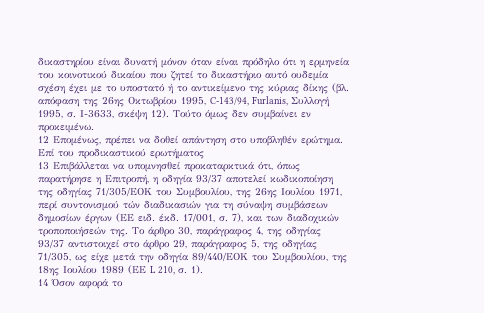δικαστηρίου είναι δυνατή μόνον όταν είναι πρόδηλο ότι η ερμηνεία του κοινοτικού δικαίου που ζητεί το δικαστήριο αυτό ουδεμία σχέση έχει με το υποστατό ή το αντικείμενο της κύριας δίκης (βλ. απόφαση της 26ης Οκτωβρίου 1995, C-143/94, Furlanis, Συλλογή 1995, σ. Ι-3633, σκέψη 12). Τούτο όμως δεν συμβαίνει εν προκειμένω.
12 Επομένως, πρέπει να δοθεί απάντηση στο υποβληθέν ερώτημα.
Επί του προδικαστικού ερωτήματος
13 Επιβάλλεται να υπομνησθεί προκαταρκτικά ότι, όπως παρατήρησε η Επιτροπή, η οδηγία 93/37 αποτελεί κωδικοποίηση της οδηγίας 71/305/ΕΟΚ του Συμβουλίου, της 26ης Ιουλίου 1971, περί συντονισμού τών διαδικασιών για τη σύναψη συμβάσεων δημοσίων έργων (ΕΕ ειδ. έκδ. 17/001, σ. 7), και των διαδοχικών τροποποιήσεών της. Το άρθρο 30, παράγραφος 4, της οδηγίας 93/37 αντιστοιχεί στο άρθρο 29, παράγραφος 5, της οδηγίας 71/305, ως είχε μετά την οδηγία 89/440/ΕΟΚ του Συμβουλίου, της 18ης Ιουλίου 1989 (ΕΕ L 210, σ. 1).
14 Όσον αφορά το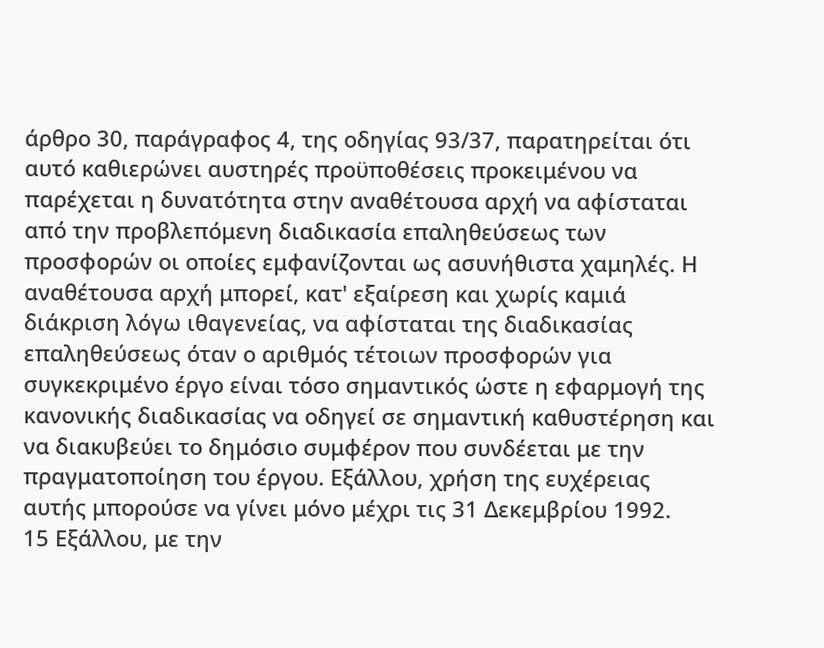άρθρο 30, παράγραφος 4, της οδηγίας 93/37, παρατηρείται ότι αυτό καθιερώνει αυστηρές προϋποθέσεις προκειμένου να παρέχεται η δυνατότητα στην αναθέτουσα αρχή να αφίσταται από την προβλεπόμενη διαδικασία επαληθεύσεως των προσφορών οι οποίες εμφανίζονται ως ασυνήθιστα χαμηλές. Η αναθέτουσα αρχή μπορεί, κατ' εξαίρεση και χωρίς καμιά διάκριση λόγω ιθαγενείας, να αφίσταται της διαδικασίας επαληθεύσεως όταν ο αριθμός τέτοιων προσφορών για συγκεκριμένο έργο είναι τόσο σημαντικός ώστε η εφαρμογή της κανονικής διαδικασίας να οδηγεί σε σημαντική καθυστέρηση και να διακυβεύει το δημόσιο συμφέρον που συνδέεται με την πραγματοποίηση του έργου. Εξάλλου, χρήση της ευχέρειας αυτής μπορούσε να γίνει μόνο μέχρι τις 31 Δεκεμβρίου 1992.
15 Εξάλλου, με την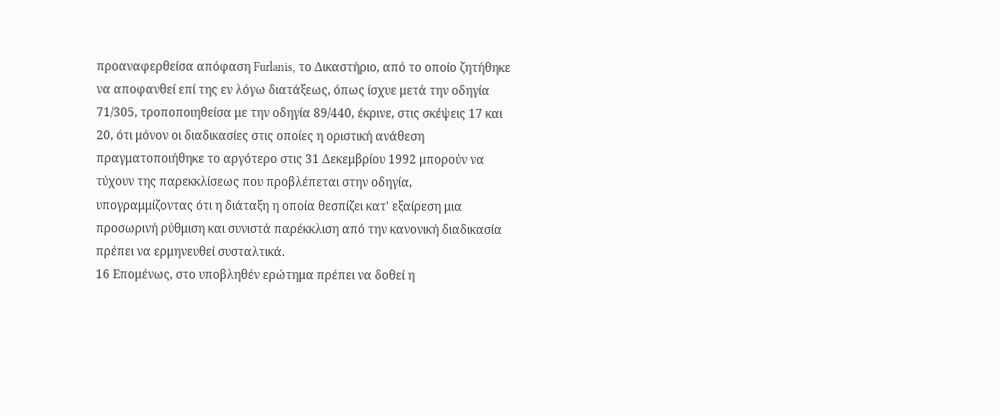προαναφερθείσα απόφαση Furlanis, το Δικαστήριο, από το οποίο ζητήθηκε να αποφανθεί επί της εν λόγω διατάξεως, όπως ίσχυε μετά την οδηγία 71/305, τροποποιηθείσα με την οδηγία 89/440, έκρινε, στις σκέψεις 17 και 20, ότι μόνον οι διαδικασίες στις οποίες η οριστική ανάθεση πραγματοποιήθηκε το αργότερο στις 31 Δεκεμβρίου 1992 μπορούν να τύχουν της παρεκκλίσεως που προβλέπεται στην οδηγία, υπογραμμίζοντας ότι η διάταξη η οποία θεσπίζει κατ' εξαίρεση μια προσωρινή ρύθμιση και συνιστά παρέκκλιση από την κανονική διαδικασία πρέπει να ερμηνευθεί συσταλτικά.
16 Επομένως, στο υποβληθέν ερώτημα πρέπει να δοθεί η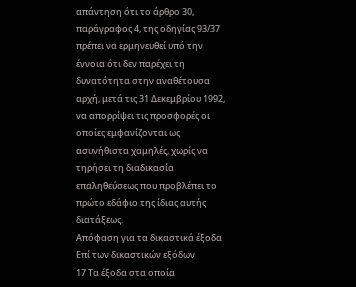απάντηση ότι το άρθρο 30, παράγραφος 4, της οδηγίας 93/37 πρέπει να ερμηνευθεί υπό την έννοια ότι δεν παρέχει τη δυνατότητα στην αναθέτουσα αρχή, μετά τις 31 Δεκεμβρίου 1992, να απορρίψει τις προσφορές οι οποίες εμφανίζονται ως ασυνήθιστα χαμηλές, χωρίς να τηρήσει τη διαδικασία επαληθεύσεως που προβλέπει το πρώτο εδάφιο της ίδιας αυτής διατάξεως.
Απόφαση για τα δικαστικά έξοδα
Επί των δικαστικών εξόδων
17 Τα έξοδα στα οποία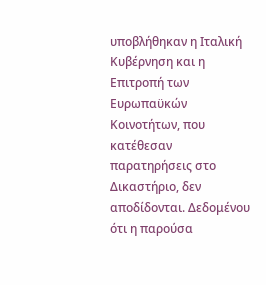υποβλήθηκαν η Ιταλική Κυβέρνηση και η Επιτροπή των Ευρωπαϋκών Κοινοτήτων, που κατέθεσαν παρατηρήσεις στο Δικαστήριο, δεν αποδίδονται. Δεδομένου ότι η παρούσα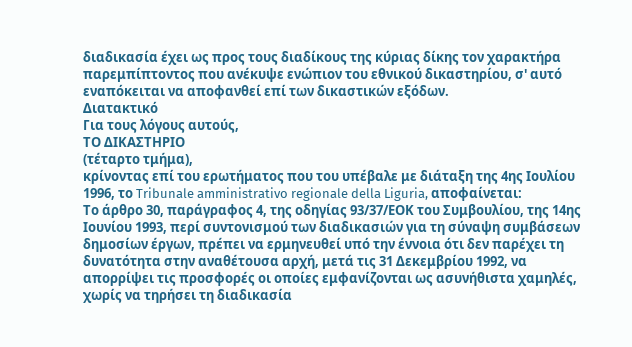διαδικασία έχει ως προς τους διαδίκους της κύριας δίκης τον χαρακτήρα παρεμπίπτοντος που ανέκυψε ενώπιον του εθνικού δικαστηρίου, σ' αυτό εναπόκειται να αποφανθεί επί των δικαστικών εξόδων.
Διατακτικό
Για τους λόγους αυτούς,
ΤΟ ΔΙΚΑΣΤΗΡΙΟ
(τέταρτο τμήμα),
κρίνοντας επί του ερωτήματος που του υπέβαλε με διάταξη της 4ης Ιουλίου 1996, το Tribunale amministrativo regionale della Liguria, αποφαίνεται:
Το άρθρο 30, παράγραφος 4, της οδηγίας 93/37/ΕΟΚ του Συμβουλίου, της 14ης Ιουνίου 1993, περί συντονισμού των διαδικασιών για τη σύναψη συμβάσεων δημοσίων έργων, πρέπει να ερμηνευθεί υπό την έννοια ότι δεν παρέχει τη δυνατότητα στην αναθέτουσα αρχή, μετά τις 31 Δεκεμβρίου 1992, να απορρίψει τις προσφορές οι οποίες εμφανίζονται ως ασυνήθιστα χαμηλές, χωρίς να τηρήσει τη διαδικασία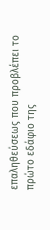επαληθεύσεως που προβλέπει το πρώτο εδάφιο της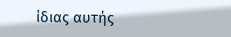ίδιας αυτής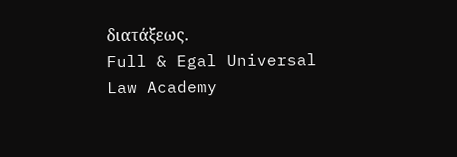διατάξεως.
Full & Egal Universal Law Academy